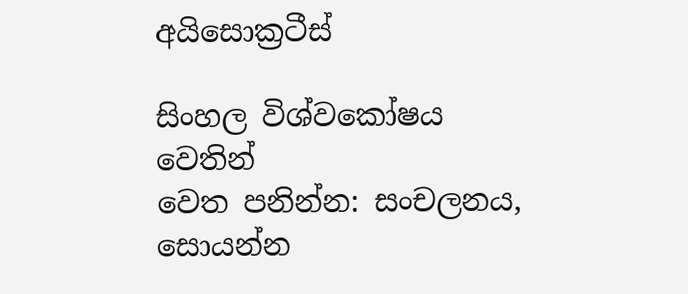අයිසොක්‍රටීස්

සිංහල විශ්වකෝෂය වෙතින්
වෙත පනින්න: සංචලනය, සොයන්න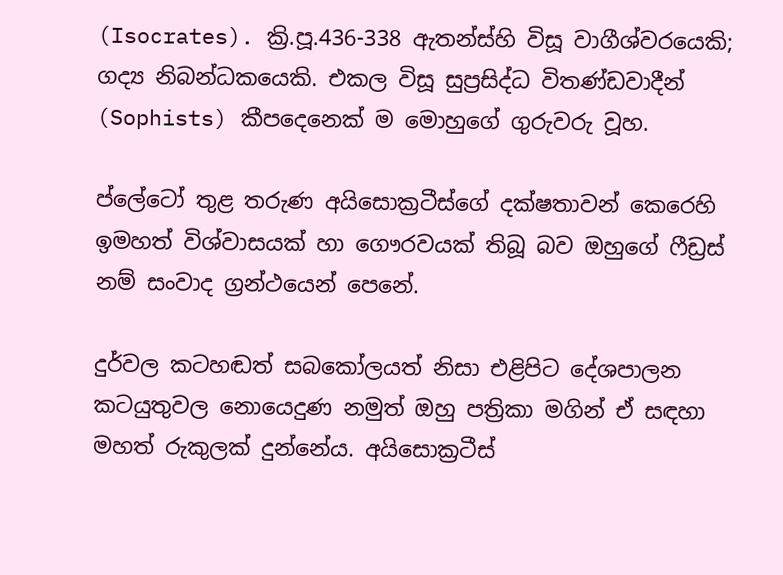(Isocrates). ක්‍රි.පූ.436-338 ඇතන්ස්හි විසූ වාගීශ්වරයෙකි; ගද්‍ය නිබන්ධකයෙකි. එකල විසූ සුප්‍රසිද්ධ විතණ්ඩවාදීන් (Sophists) කීපදෙනෙක් ම මොහුගේ ගුරුවරු වූහ.

ප්ලේටෝ තුළ තරුණ අයිසොක්‍රටීස්ගේ දක්ෂතාවන් කෙරෙහි ඉමහත් විශ්වාසයක් හා ගෞරවයක් තිබූ බව ඔහුගේ ෆීඩ්‍රස් නම් සංවාද ග්‍රන්ථයෙන් පෙනේ.

දුර්වල කටහඬත් සබකෝලයත් නිසා එළිපිට දේශපාලන කටයුතුවල නොයෙදුණ නමුත් ඔහු පත්‍රිකා මගින් ඒ සඳහා මහත් රුකුලක් දුන්නේය. අයිසොක්‍රටීස්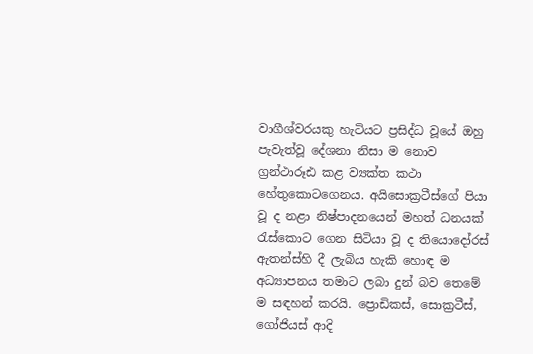වාගීශ්වරයකු හැටියට ප්‍රසිද්ධ වූයේ ඔහු පැවැත්වූ දේශනා නිසා ම නොව ග්‍රන්ථාරූඪ කළ ව්‍යක්ත කථා හේතුකොටගෙනය. අයිසොක්‍රටීස්ගේ පියා වූ ද නළා නිෂ්පාදනයෙන් මහත් ධනයක් රැස්කොට ගෙන සිටියා වූ ද තියොදෝරස් ඇතන්ස්හි දී ලැබිය හැකි හොඳ ම අධ්‍යාපනය තමාට ලබා දුන් බව තෙමේ ම සඳහන් කරයි. ප්‍රොඩිකස්, සොක්‍රටීස්, ගෝජියස් ආදි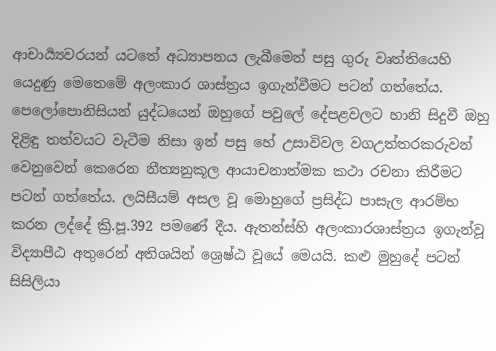ආචාර්‍ය්‍යවරයන් යටතේ අධ්‍යාපනය ලැබීමෙන් පසු ගුරු වෘත්තියෙහි යෙදුණු මෙතෙමේ අලංකාර ශාස්ත්‍රය ඉගැන්වීමට පටන් ගත්තේය. පෙලෝපොනිසියන් යුද්ධයෙන් ඔහුගේ පවුලේ දේපළවලට හානි සිදුවී ඔහු දිළිඳු තත්වයට වැටීම නිසා ඉන් පසු හේ උසාවිවල වගඋත්තරකරුවන් වෙනුවෙන් කෙරෙන නීත්‍යනුකූල ආයාචනාත්මක කථා රචනා කිරීමට පටන් ගත්තේය. ලයිසීයම් අසල වූ මොහුගේ ප්‍රසිද්ධ පාසැල ආරම්භ කරන ලද්දේ ක්‍රි.පූ.392 පමණේ දීය. ඇතන්ස්හි අලංකාරශාස්ත්‍රය ඉගැන්වූ විද්‍යාපීඨ අතුරෙන් අතිශයින් ශ්‍රෙෂ්ඨ වූයේ මෙයයි. කළු මුහුදේ පටන් සිසිලියා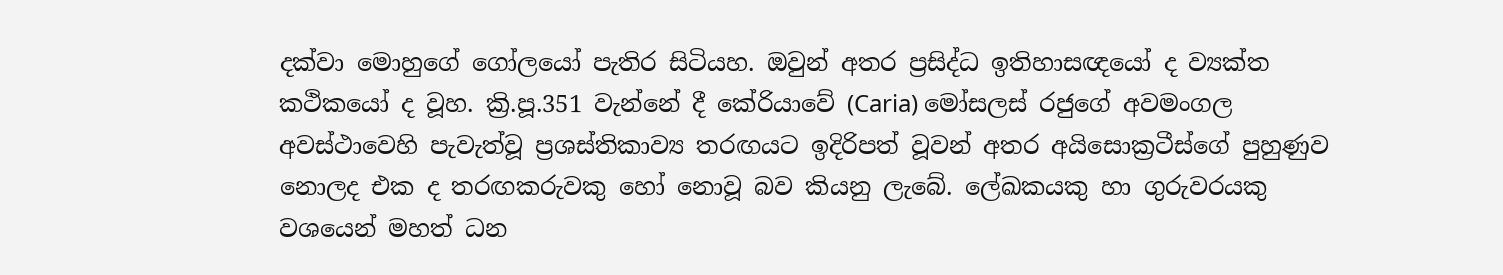දක්වා මොහුගේ ගෝලයෝ පැතිර සිටියහ. ඔවුන් අතර ප්‍රසිද්ධ ඉතිහාසඥයෝ ද ව්‍යක්ත කථිකයෝ ද වූහ. ක්‍රි.පූ.351 වැන්නේ දී කේරියාවේ (Caria) මෝසලස් රජුගේ අවමංගල අවස්ථාවෙහි පැවැත්වූ ප්‍රශස්තිකාව්‍ය තරඟයට ඉදිරිපත් වූවන් අතර අයිසොක්‍රටීස්ගේ පුහුණුව නොලද එක ද තරඟකරුවකු හෝ නොවූ බව කියනු ලැබේ. ලේඛකයකු හා ගුරුවරයකු වශයෙන් මහත් ධන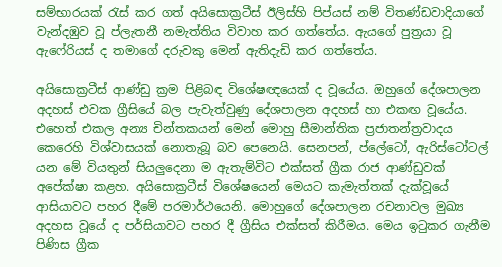සම්භාරයක් රැස් කර ගත් අයිසොක්‍රටීස් ඊලිස්හි පිප්යස් නම් විතණ්ඩවාදියාගේ වැන්දඹුව වූ ප්ලැතනී නමැත්තිය විවාහ කර ගත්තේය. ඇයගේ පුත්‍රයා වූ ඇෆේරියස් ද තමාගේ දරුවකු මෙන් ඇතිදැඩි කර ගත්තේය.

අයිසොක්‍රටීස් ආණ්ඩු ක්‍රම පිළිබඳ විශේෂඥයෙක් ද වූයේය. ඔහුගේ දේශපාලන අදහස් එවක ග්‍රීසියේ බල පැවැත්වුණු දේශපාලන අදහස් හා එකඟ වූයේය. එහෙත් එකල අන්‍ය චින්තකයන් මෙන් මොහු සීමාන්තික ප්‍රජාතන්ත්‍රවාදය කෙරෙහි විශ්වාසයක් නොතැබූ බව පෙනෙයි. සෙනපන්, ප්ලේටෝ, ඇරිස්ටෝටල් යන මේ වියතුන් සියලුදෙනා ම ඇතැම්විට එක්සත් ග්‍රීක රාජ ආණ්ඩුවක් අපේක්ෂා කළහ. අයිසොක්‍රටීස් විශේෂයෙන් මෙයට කැමැත්තක් දැක්වූයේ ආසියාවට පහර දීමේ පරමාර්ථයෙනි. මොහුගේ දේශපාලන රචනාවල මුඛ්‍ය අදහස වූයේ ද පර්සියාවට පහර දී ග්‍රීසිය එක්සත් කිරීමය. මෙය ඉටුකර ගැනීම පිණිස ග්‍රීක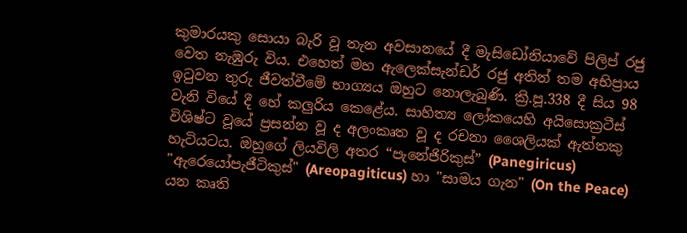කුමාරයකු සොයා බැරි වූ තැන අවසානයේ දී මැසිඩෝනියාවේ පිලිප් රජු වෙත නැඹුරු විය. එහෙත් මහ ඇලෙක්සැන්ඩර් රජු අතින් තම අභිප්‍රාය ඉටුවන තුරු ජීවත්වීමේ භාග්‍යය ඔහුට නොලැබුණි. ක්‍රි.පූ.338 දී සිය 98 වැනි වියේ දී හේ කලුරිය කෙළේය. සාහිත්‍ය ලෝකයෙහි අයිසොක්‍රටීස් විශිෂ්ට වූයේ ප්‍රසන්න වූ ද අලංකෘත වූ ද රචනා ශෛලියක් ඇත්තකු හැටියටය. ඔහුගේ ලියවිලි අතර “පැනේජිරිකුස්” (Panegiricus) "ඇරෙයෝපැජීටිකුස්" (Areopagiticus) හා "සාමය ගැන" (On the Peace) යන කෘති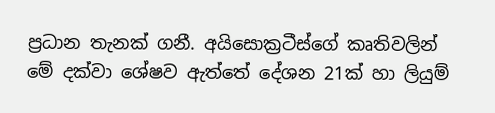ප්‍රධාන තැනක් ගනී. අයිසොක්‍රටීස්ගේ කෘතිවලින් මේ දක්වා ශේෂව ඇත්තේ දේශන 21ක් හා ලියුම්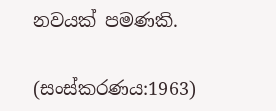නවයක් පමණකි.

(සංස්කරණය:1963)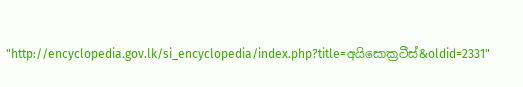"http://encyclopedia.gov.lk/si_encyclopedia/index.php?title=අයිසොක්‍රටීස්&oldid=2331"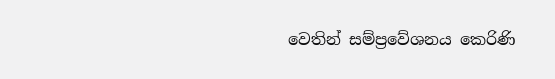වෙතින් සම්ප්‍රවේශනය කෙරිණි